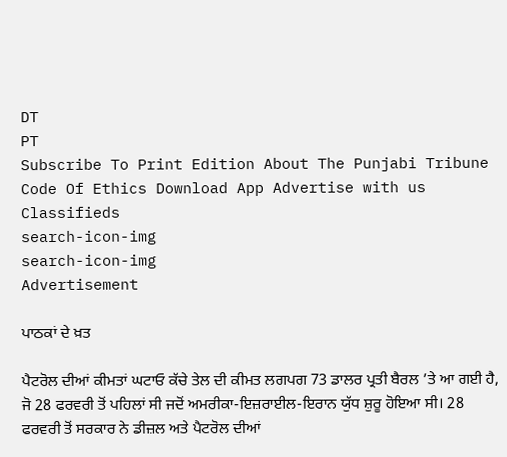DT
PT
Subscribe To Print Edition About The Punjabi Tribune Code Of Ethics Download App Advertise with us Classifieds
search-icon-img
search-icon-img
Advertisement

ਪਾਠਕਾਂ ਦੇ ਖ਼ਤ

ਪੈਟਰੋਲ ਦੀਆਂ ਕੀਮਤਾਂ ਘਟਾਓ ਕੱਚੇ ਤੇਲ ਦੀ ਕੀਮਤ ਲਗਪਗ 73 ਡਾਲਰ ਪ੍ਰਤੀ ਬੈਰਲ ’ਤੇ ਆ ਗਈ ਹੈ, ਜੋ 28 ਫਰਵਰੀ ਤੋਂ ਪਹਿਲਾਂ ਸੀ ਜਦੋਂ ਅਮਰੀਕਾ-ਇਜ਼ਰਾਈਲ-ਇਰਾਨ ਯੁੱਧ ਸ਼ੁਰੂ ਹੋਇਆ ਸੀ। 28 ਫਰਵਰੀ ਤੋਂ ਸਰਕਾਰ ਨੇ ਡੀਜ਼ਲ ਅਤੇ ਪੈਟਰੋਲ ਦੀਆਂ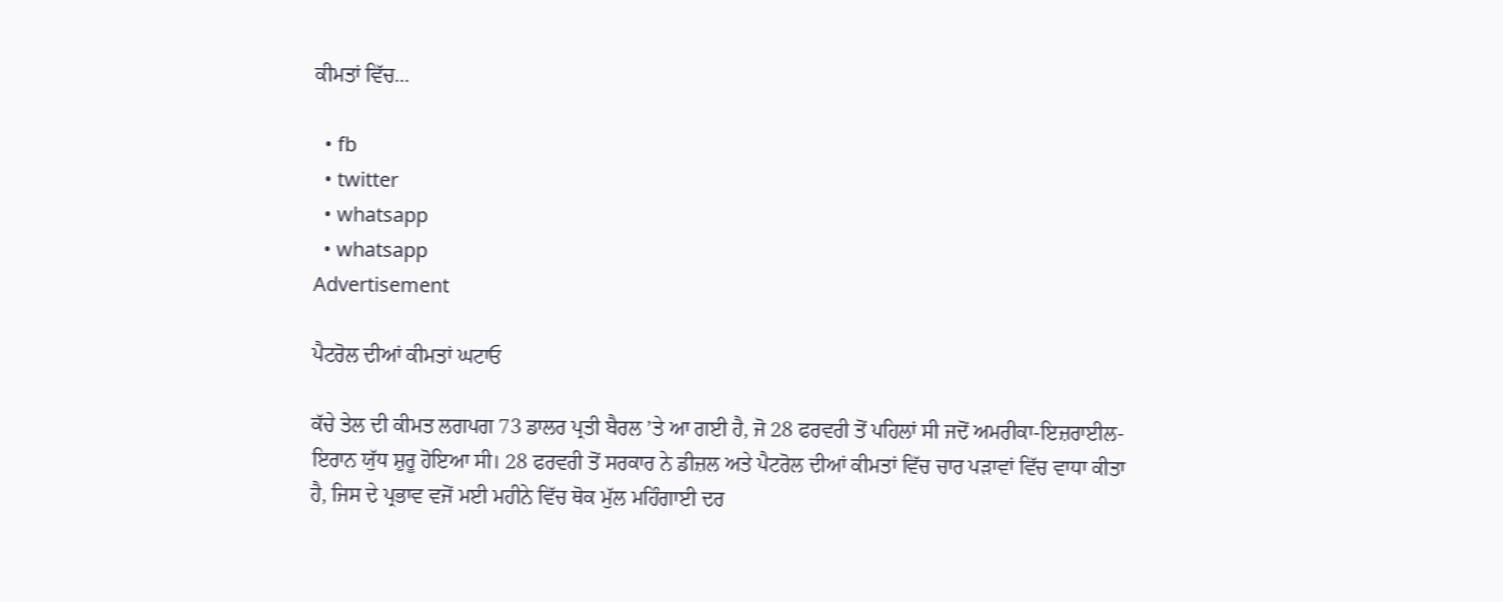ਕੀਮਤਾਂ ਵਿੱਚ...

  • fb
  • twitter
  • whatsapp
  • whatsapp
Advertisement

ਪੈਟਰੋਲ ਦੀਆਂ ਕੀਮਤਾਂ ਘਟਾਓ

ਕੱਚੇ ਤੇਲ ਦੀ ਕੀਮਤ ਲਗਪਗ 73 ਡਾਲਰ ਪ੍ਰਤੀ ਬੈਰਲ ’ਤੇ ਆ ਗਈ ਹੈ, ਜੋ 28 ਫਰਵਰੀ ਤੋਂ ਪਹਿਲਾਂ ਸੀ ਜਦੋਂ ਅਮਰੀਕਾ-ਇਜ਼ਰਾਈਲ-ਇਰਾਨ ਯੁੱਧ ਸ਼ੁਰੂ ਹੋਇਆ ਸੀ। 28 ਫਰਵਰੀ ਤੋਂ ਸਰਕਾਰ ਨੇ ਡੀਜ਼ਲ ਅਤੇ ਪੈਟਰੋਲ ਦੀਆਂ ਕੀਮਤਾਂ ਵਿੱਚ ਚਾਰ ਪੜਾਵਾਂ ਵਿੱਚ ਵਾਧਾ ਕੀਤਾ ਹੈ, ਜਿਸ ਦੇ ਪ੍ਰਭਾਵ ਵਜੋਂ ਮਈ ਮਹੀਨੇ ਵਿੱਚ ਥੋਕ ਮੁੱਲ ਮਹਿੰਗਾਈ ਦਰ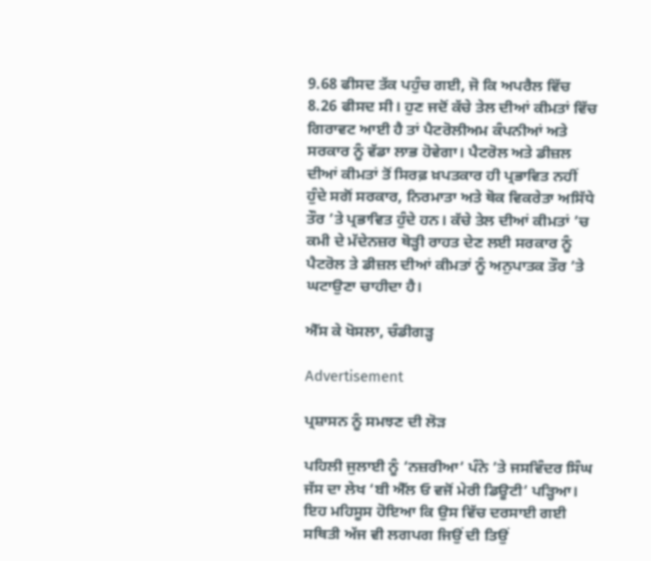9.68 ਫੀਸਦ ਤੱਕ ਪਹੁੰਚ ਗਈ, ਜੋ ਕਿ ਅਪਰੈਲ ਵਿੱਚ 8.26 ਫੀਸਦ ਸੀ। ਹੁਣ ਜਦੋਂ ਕੱਚੇ ਤੇਲ ਦੀਆਂ ਕੀਮਤਾਂ ਵਿੱਚ ਗਿਰਾਵਟ ਆਈ ਹੈ ਤਾਂ ਪੈਟਰੋਲੀਅਮ ਕੰਪਨੀਆਂ ਅਤੇ ਸਰਕਾਰ ਨੂੰ ਵੱਡਾ ਲਾਭ ਹੋਵੇਗਾ। ਪੈਟਰੋਲ ਅਤੇ ਡੀਜ਼ਲ ਦੀਆਂ ਕੀਮਤਾਂ ਤੋਂ ਸਿਰਫ਼ ਖ਼ਪਤਕਾਰ ਹੀ ਪ੍ਰਭਾਵਿਤ ਨਹੀਂ ਹੁੰਦੇ ਸਗੋਂ ਸਰਕਾਰ, ਨਿਰਮਾਤਾ ਅਤੇ ਥੋਕ ਵਿਕਰੇਤਾ ਅਸਿੱਧੇ ਤੌਰ ’ਤੇ ਪ੍ਰਭਾਵਿਤ ਹੁੰਦੇ ਹਨ। ਕੱਚੇ ਤੇਲ ਦੀਆਂ ਕੀਮਤਾਂ ’ਚ ਕਮੀ ਦੇ ਮੱਦੇਨਜ਼ਰ ਥੋੜ੍ਹੀ ਰਾਹਤ ਦੇਣ ਲਈ ਸਰਕਾਰ ਨੂੰ ਪੈਟਰੋਲ ਤੇ ਡੀਜ਼ਲ ਦੀਆਂ ਕੀਮਤਾਂ ਨੂੰ ਅਨੁਪਾਤਕ ਤੌਰ ’ਤੇ ਘਟਾਉਣਾ ਚਾਹੀਦਾ ਹੈ।

ਐੱਸ ਕੇ ਖੋਸਲਾ, ਚੰਡੀਗੜ੍ਹ

Advertisement

ਪ੍ਰਸ਼ਾਸਨ ਨੂੰ ਸਮਝਣ ਦੀ ਲੋੜ

ਪਹਿਲੀ ਜੁਲਾਈ ਨੂੰ ‘ਨਜ਼ਰੀਆ’ ਪੰਨੇ ’ਤੇ ਜਸਵਿੰਦਰ ਸਿੰਘ ਜੱਸ ਦਾ ਲੇਖ ‘ਬੀ ਐੱਲ ਓ ਵਜੋਂ ਮੇਰੀ ਡਿਊਟੀ’ ਪੜ੍ਹਿਆ। ਇਹ ਮਹਿਸੂਸ ਹੋਇਆ ਕਿ ਉਸ ਵਿੱਚ ਦਰਸਾਈ ਗਈ ਸਥਿਤੀ ਅੱਜ ਵੀ ਲਗਪਗ ਜਿਉਂ ਦੀ ਤਿਉਂ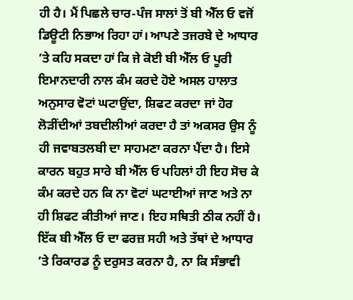ਹੀ ਹੈ। ਮੈਂ ਪਿਛਲੇ ਚਾਰ-ਪੰਜ ਸਾਲਾਂ ਤੋਂ ਬੀ ਐੱਲ ਓ ਵਜੋਂ ਡਿਊਟੀ ਨਿਭਾਅ ਰਿਹਾ ਹਾਂ। ਆਪਣੇ ਤਜਰਬੇ ਦੇ ਆਧਾਰ ’ਤੇ ਕਹਿ ਸਕਦਾ ਹਾਂ ਕਿ ਜੇ ਕੋਈ ਬੀ ਐੱਲ ਓ ਪੂਰੀ ਇਮਾਨਦਾਰੀ ਨਾਲ ਕੰਮ ਕਰਦੇ ਹੋਏ ਅਸਲ ਹਾਲਾਤ ਅਨੁਸਾਰ ਵੋਟਾਂ ਘਟਾਉਂਦਾ, ਸ਼ਿਫਟ ਕਰਦਾ ਜਾਂ ਹੋਰ ਲੋੜੀਂਦੀਆਂ ਤਬਦੀਲੀਆਂ ਕਰਦਾ ਹੈ ਤਾਂ ਅਕਸਰ ਉਸ ਨੂੰ ਹੀ ਜਵਾਬਤਲਬੀ ਦਾ ਸਾਹਮਣਾ ਕਰਨਾ ਪੈਂਦਾ ਹੈ। ਇਸੇ ਕਾਰਨ ਬਹੁਤ ਸਾਰੇ ਬੀ ਐੱਲ ਓ ਪਹਿਲਾਂ ਹੀ ਇਹ ਸੋਚ ਕੇ ਕੰਮ ਕਰਦੇ ਹਨ ਕਿ ਨਾ ਵੋਟਾਂ ਘਟਾਈਆਂ ਜਾਣ ਅਤੇ ਨਾ ਹੀ ਸ਼ਿਫਟ ਕੀਤੀਆਂ ਜਾਣ। ਇਹ ਸਥਿਤੀ ਠੀਕ ਨਹੀਂ ਹੈ। ਇੱਕ ਬੀ ਐੱਲ ਓ ਦਾ ਫਰਜ਼ ਸਹੀ ਅਤੇ ਤੱਥਾਂ ਦੇ ਆਧਾਰ ’ਤੇ ਰਿਕਾਰਡ ਨੂੰ ਦਰੁਸਤ ਕਰਨਾ ਹੈ, ਨਾ ਕਿ ਸੰਭਾਵੀ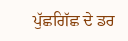ਪੁੱਛਗਿੱਛ ਦੇ ਡਰ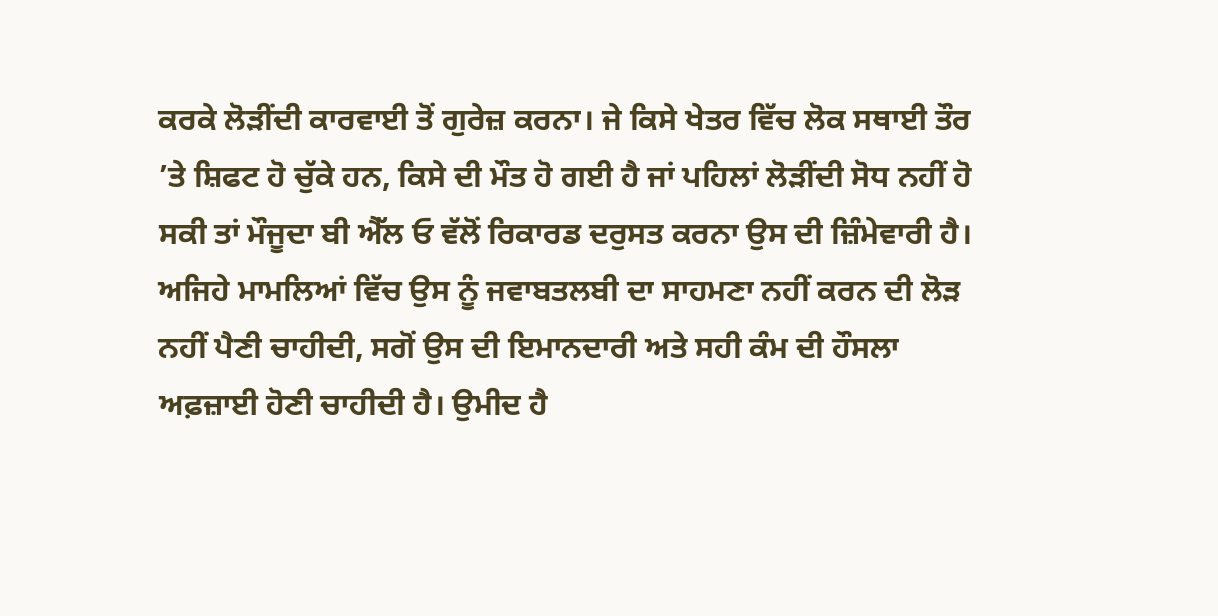ਕਰਕੇ ਲੋੜੀਂਦੀ ਕਾਰਵਾਈ ਤੋਂ ਗੁਰੇਜ਼ ਕਰਨਾ। ਜੇ ਕਿਸੇ ਖੇਤਰ ਵਿੱਚ ਲੋਕ ਸਥਾਈ ਤੌਰ ’ਤੇ ਸ਼ਿਫਟ ਹੋ ਚੁੱਕੇ ਹਨ, ਕਿਸੇ ਦੀ ਮੌਤ ਹੋ ਗਈ ਹੈ ਜਾਂ ਪਹਿਲਾਂ ਲੋੜੀਂਦੀ ਸੋਧ ਨਹੀਂ ਹੋ ਸਕੀ ਤਾਂ ਮੌਜੂਦਾ ਬੀ ਐੱਲ ਓ ਵੱਲੋਂ ਰਿਕਾਰਡ ਦਰੁਸਤ ਕਰਨਾ ਉਸ ਦੀ ਜ਼ਿੰਮੇਵਾਰੀ ਹੈ। ਅਜਿਹੇ ਮਾਮਲਿਆਂ ਵਿੱਚ ਉਸ ਨੂੰ ਜਵਾਬਤਲਬੀ ਦਾ ਸਾਹਮਣਾ ਨਹੀਂ ਕਰਨ ਦੀ ਲੋੜ ਨਹੀਂ ਪੈਣੀ ਚਾਹੀਦੀ, ਸਗੋਂ ਉਸ ਦੀ ਇਮਾਨਦਾਰੀ ਅਤੇ ਸਹੀ ਕੰਮ ਦੀ ਹੌਸਲਾ ਅਫ਼ਜ਼ਾਈ ਹੋਣੀ ਚਾਹੀਦੀ ਹੈ। ਉਮੀਦ ਹੈ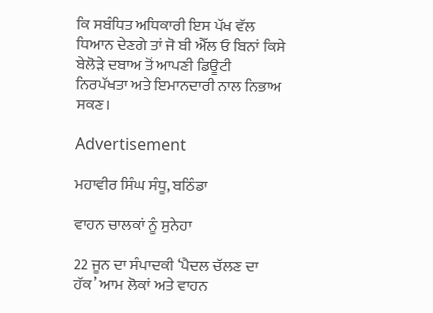ਕਿ ਸਬੰਧਿਤ ਅਧਿਕਾਰੀ ਇਸ ਪੱਖ ਵੱਲ ਧਿਆਨ ਦੇਣਗੇ ਤਾਂ ਜੋ ਬੀ ਐੱਲ ਓ ਬਿਨਾਂ ਕਿਸੇ ਬੇਲੋੜੇ ਦਬਾਅ ਤੋਂ ਆਪਣੀ ਡਿਊਟੀ ਨਿਰਪੱਖਤਾ ਅਤੇ ਇਮਾਨਦਾਰੀ ਨਾਲ ਨਿਭਾਅ ਸਕਣ।

Advertisement

ਮਹਾਵੀਰ ਸਿੰਘ ਸੰਧੂ, ਬਠਿੰਡਾ

ਵਾਹਨ ਚਾਲਕਾਂ ਨੂੰ ਸੁਨੇਹਾ

22 ਜੂਨ ਦਾ ਸੰਪਾਦਕੀ ‘ਪੈਦਲ ਚੱਲਣ ਦਾ ਹੱਕ’ ਆਮ ਲੋਕਾਂ ਅਤੇ ਵਾਹਨ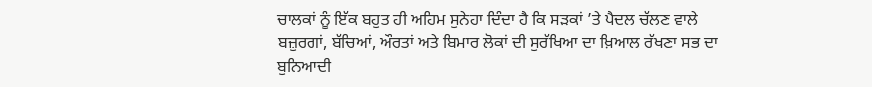ਚਾਲਕਾਂ ਨੂੰ ਇੱਕ ਬਹੁਤ ਹੀ ਅਹਿਮ ਸੁਨੇਹਾ ਦਿੰਦਾ ਹੈ ਕਿ ਸੜਕਾਂ ’ਤੇ ਪੈਦਲ ਚੱਲਣ ਵਾਲੇ ਬਜ਼ੁਰਗਾਂ, ਬੱਚਿਆਂ, ਔਰਤਾਂ ਅਤੇ ਬਿਮਾਰ ਲੋਕਾਂ ਦੀ ਸੁਰੱਖਿਆ ਦਾ ਖ਼ਿਆਲ ਰੱਖਣਾ ਸਭ ਦਾ ਬੁਨਿਆਦੀ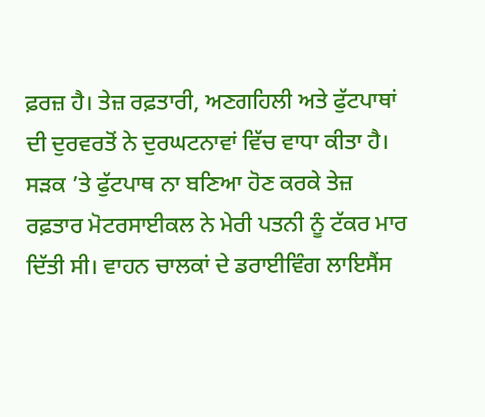ਫ਼ਰਜ਼ ਹੈ। ਤੇਜ਼ ਰਫ਼ਤਾਰੀ, ਅਣਗਹਿਲੀ ਅਤੇ ਫੁੱਟਪਾਥਾਂ ਦੀ ਦੁਰਵਰਤੋਂ ਨੇ ਦੁਰਘਟਨਾਵਾਂ ਵਿੱਚ ਵਾਧਾ ਕੀਤਾ ਹੈ। ਸੜਕ ’ਤੇ ਫੁੱਟਪਾਥ ਨਾ ਬਣਿਆ ਹੋਣ ਕਰਕੇ ਤੇਜ਼ ਰਫ਼ਤਾਰ ਮੋਟਰਸਾਈਕਲ ਨੇ ਮੇਰੀ ਪਤਨੀ ਨੂੰ ਟੱਕਰ ਮਾਰ ਦਿੱਤੀ ਸੀ। ਵਾਹਨ ਚਾਲਕਾਂ ਦੇ ਡਰਾਈਵਿੰਗ ਲਾਇਸੈਂਸ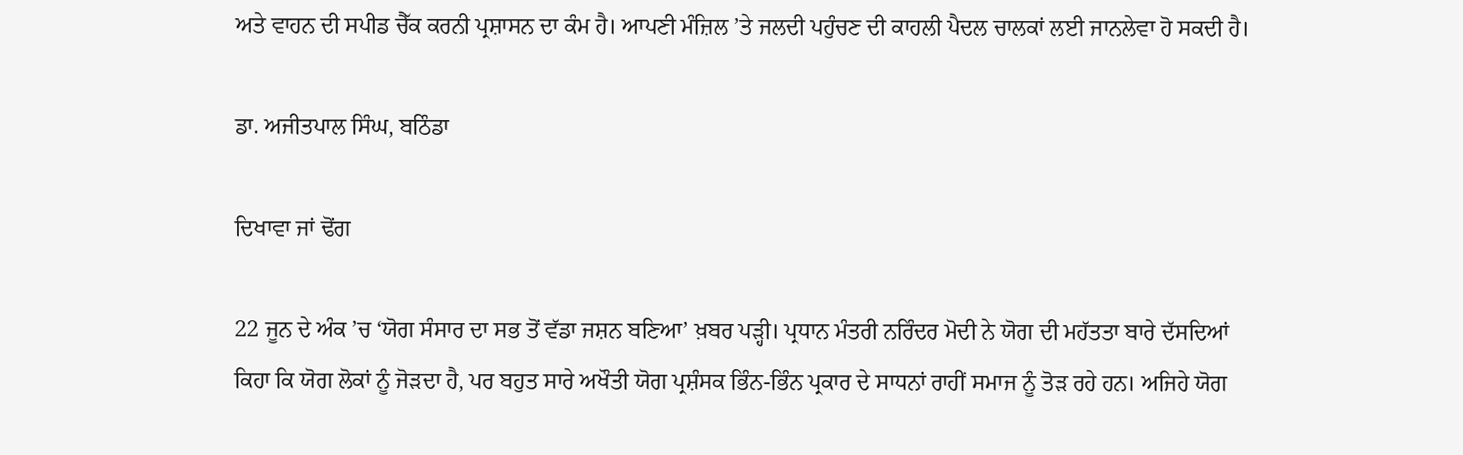ਅਤੇ ਵਾਹਨ ਦੀ ਸਪੀਡ ਚੈੱਕ ਕਰਨੀ ਪ੍ਰਸ਼ਾਸਨ ਦਾ ਕੰਮ ਹੈ। ਆਪਣੀ ਮੰਜ਼ਿਲ ’ਤੇ ਜਲਦੀ ਪਹੁੰਚਣ ਦੀ ਕਾਹਲੀ ਪੈਦਲ ਚਾਲਕਾਂ ਲਈ ਜਾਨਲੇਵਾ ਹੋ ਸਕਦੀ ਹੈ।

ਡਾ. ਅਜੀਤਪਾਲ ਸਿੰਘ, ਬਠਿੰਡਾ

ਦਿਖਾਵਾ ਜਾਂ ਢੋਂਗ

22 ਜੂਨ ਦੇ ਅੰਕ ’ਚ ‘ਯੋਗ ਸੰਸਾਰ ਦਾ ਸਭ ਤੋਂ ਵੱਡਾ ਜਸ਼ਨ ਬਣਿਆ’ ਖ਼ਬਰ ਪੜ੍ਹੀ। ਪ੍ਰਧਾਨ ਮੰਤਰੀ ਨਰਿੰਦਰ ਮੋਦੀ ਨੇ ਯੋਗ ਦੀ ਮਹੱਤਤਾ ਬਾਰੇ ਦੱਸਦਿਆਂ ਕਿਹਾ ਕਿ ਯੋਗ ਲੋਕਾਂ ਨੂੰ ਜੋੜਦਾ ਹੈ, ਪਰ ਬਹੁਤ ਸਾਰੇ ਅਖੌਤੀ ਯੋਗ ਪ੍ਰਸ਼ੰਸਕ ਭਿੰਨ-ਭਿੰਨ ਪ੍ਰਕਾਰ ਦੇ ਸਾਧਨਾਂ ਰਾਹੀਂ ਸਮਾਜ ਨੂੰ ਤੋੜ ਰਹੇ ਹਨ। ਅਜਿਹੇ ਯੋਗ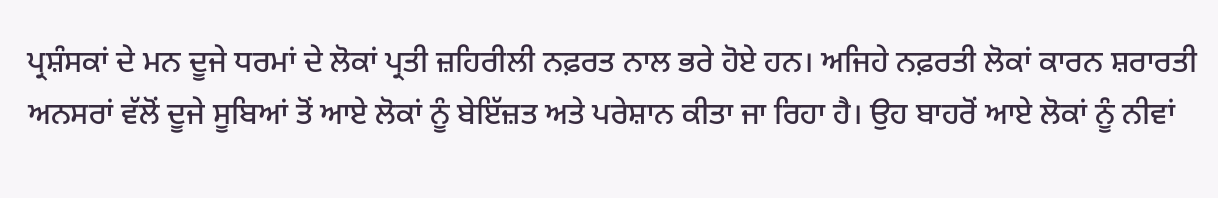ਪ੍ਰਸ਼ੰਸਕਾਂ ਦੇ ਮਨ ਦੂਜੇ ਧਰਮਾਂ ਦੇ ਲੋਕਾਂ ਪ੍ਰਤੀ ਜ਼ਹਿਰੀਲੀ ਨਫ਼ਰਤ ਨਾਲ ਭਰੇ ਹੋਏ ਹਨ। ਅਜਿਹੇ ਨਫ਼ਰਤੀ ਲੋਕਾਂ ਕਾਰਨ ਸ਼ਰਾਰਤੀ ਅਨਸਰਾਂ ਵੱਲੋਂ ਦੂਜੇ ਸੂਬਿਆਂ ਤੋਂ ਆਏ ਲੋਕਾਂ ਨੂੰ ਬੇਇੱਜ਼ਤ ਅਤੇ ਪਰੇਸ਼ਾਨ ਕੀਤਾ ਜਾ ਰਿਹਾ ਹੈ। ਉਹ ਬਾਹਰੋਂ ਆਏ ਲੋਕਾਂ ਨੂੰ ਨੀਵਾਂ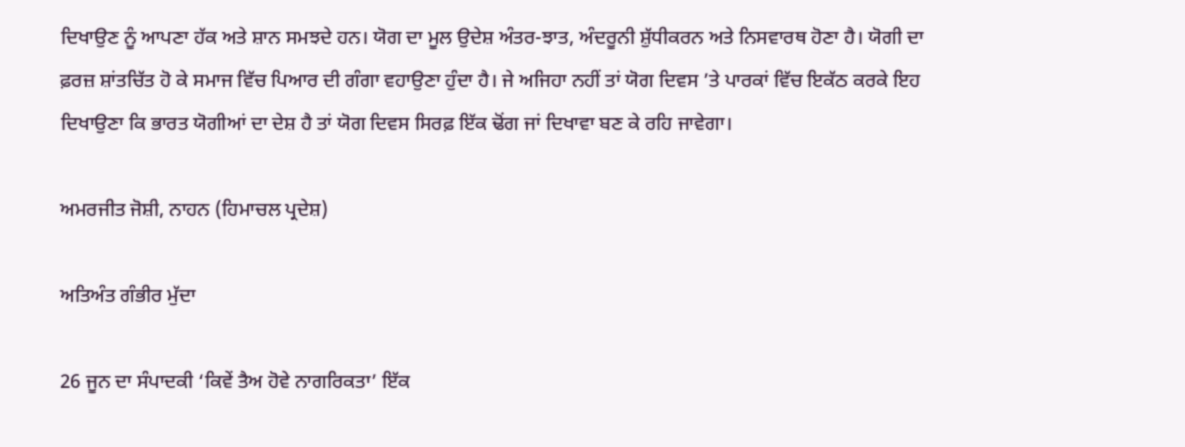ਦਿਖਾਉਣ ਨੂੰ ਆਪਣਾ ਹੱਕ ਅਤੇ ਸ਼ਾਨ ਸਮਝਦੇ ਹਨ। ਯੋਗ ਦਾ ਮੂਲ ਉਦੇਸ਼ ਅੰਤਰ-ਝਾਤ, ਅੰਦਰੂਨੀ ਸ਼ੁੱਧੀਕਰਨ ਅਤੇ ਨਿਸਵਾਰਥ ਹੋਣਾ ਹੈ। ਯੋਗੀ ਦਾ ਫ਼ਰਜ਼ ਸ਼ਾਂਤਚਿੱਤ ਹੋ ਕੇ ਸਮਾਜ ਵਿੱਚ ਪਿਆਰ ਦੀ ਗੰਗਾ ਵਹਾਉਣਾ ਹੁੰਦਾ ਹੈ। ਜੇ ਅਜਿਹਾ ਨਹੀਂ ਤਾਂ ਯੋਗ ਦਿਵਸ ’ਤੇ ਪਾਰਕਾਂ ਵਿੱਚ ਇਕੱਠ ਕਰਕੇ ਇਹ ਦਿਖਾਉਣਾ ਕਿ ਭਾਰਤ ਯੋਗੀਆਂ ਦਾ ਦੇਸ਼ ਹੈ ਤਾਂ ਯੋਗ ਦਿਵਸ ਸਿਰਫ਼ ਇੱਕ ਢੋਂਗ ਜਾਂ ਦਿਖਾਵਾ ਬਣ ਕੇ ਰਹਿ ਜਾਵੇਗਾ।

ਅਮਰਜੀਤ ਜੋਸ਼ੀ, ਨਾਹਨ (ਹਿਮਾਚਲ ਪ੍ਰਦੇਸ਼)

ਅਤਿਅੰਤ ਗੰਭੀਰ ਮੁੱਦਾ

26 ਜੂਨ ਦਾ ਸੰਪਾਦਕੀ ‘ਕਿਵੇਂ ਤੈਅ ਹੋਵੇ ਨਾਗਰਿਕਤਾ’ ਇੱਕ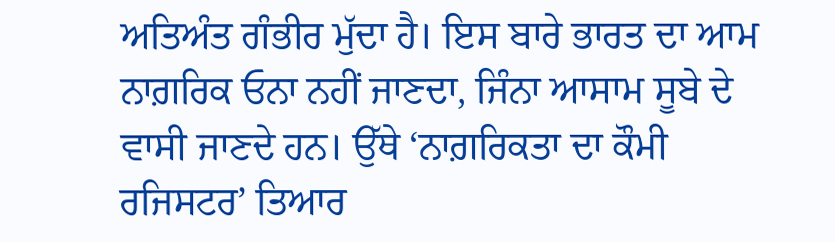ਅਤਿਅੰਤ ਗੰਭੀਰ ਮੁੱਦਾ ਹੈ। ਇਸ ਬਾਰੇ ਭਾਰਤ ਦਾ ਆਮ ਨਾਗ਼ਰਿਕ ਓਨਾ ਨਹੀਂ ਜਾਣਦਾ, ਜਿੰਨਾ ਆਸਾਮ ਸੂਬੇ ਦੇ ਵਾਸੀ ਜਾਣਦੇ ਹਨ। ਉੱਥੇ ‘ਨਾਗ਼ਰਿਕਤਾ ਦਾ ਕੌਮੀ ਰਜਿਸਟਰ’ ਤਿਆਰ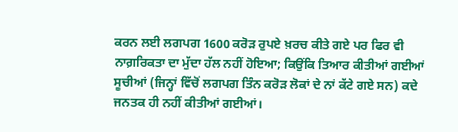ਕਰਨ ਲਈ ਲਗਪਗ 1600 ਕਰੋੜ ਰੁਪਏ ਖ਼ਰਚ ਕੀਤੇ ਗਏ ਪਰ ਫਿਰ ਵੀ ਨਾਗ਼ਰਿਕਤਾ ਦਾ ਮੁੱਦਾ ਹੱਲ ਨਹੀਂ ਹੋਇਆ; ਕਿਉਂਕਿ ਤਿਆਰ ਕੀਤੀਆਂ ਗਈਆਂ ਸੂਚੀਆਂ (ਜਿਨ੍ਹਾਂ ਵਿੱਚੋਂ ਲਗਪਗ ਤਿੰਨ ਕਰੋੜ ਲੋਕਾਂ ਦੇ ਨਾਂ ਕੱਟੇ ਗਏ ਸਨ) ਕਦੇ ਜਨਤਕ ਹੀ ਨਹੀਂ ਕੀਤੀਆਂ ਗਈਆਂ।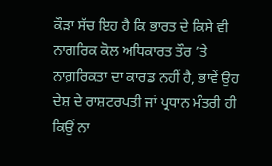ਕੌੜਾ ਸੱਚ ਇਹ ਹੈ ਕਿ ਭਾਰਤ ਦੇ ਕਿਸੇ ਵੀ ਨਾਗਰਿਕ ਕੋਲ ਅਧਿਕਾਰਤ ਤੌਰ ’ਤੇ ਨਾਗ਼ਰਿਕਤਾ ਦਾ ਕਾਰਡ ਨਹੀਂ ਹੈ, ਭਾਵੇਂ ਉਹ ਦੇਸ਼ ਦੇ ਰਾਸ਼ਟਰਪਤੀ ਜਾਂ ਪ੍ਰਧਾਨ ਮੰਤਰੀ ਹੀ ਕਿਉਂ ਨਾ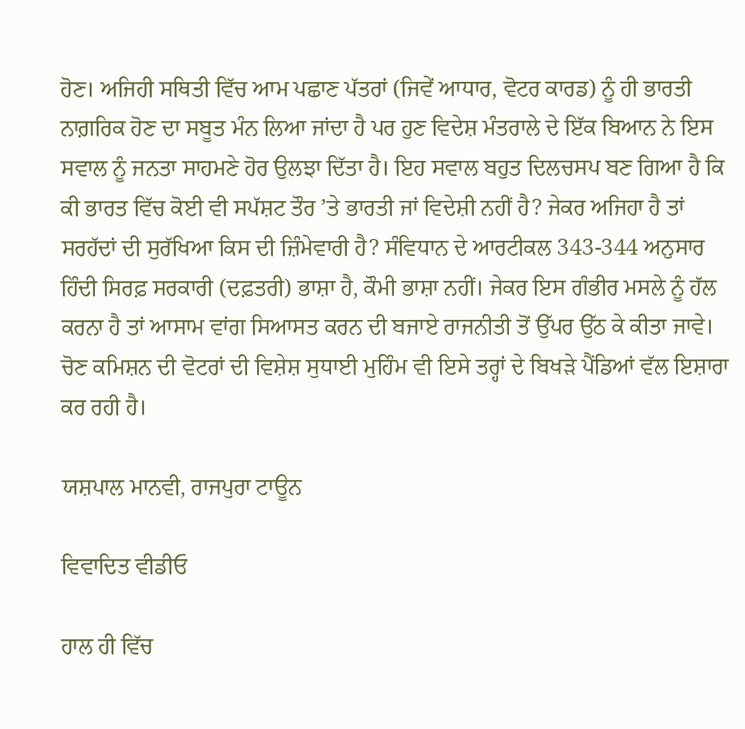ਹੋਣ। ਅਜਿਹੀ ਸਥਿਤੀ ਵਿੱਚ ਆਮ ਪਛਾਣ ਪੱਤਰਾਂ (ਜਿਵੇਂ ਆਧਾਰ, ਵੋਟਰ ਕਾਰਡ) ਨੂੰ ਹੀ ਭਾਰਤੀ ਨਾਗ਼ਰਿਕ ਹੋਣ ਦਾ ਸਬੂਤ ਮੰਨ ਲਿਆ ਜਾਂਦਾ ਹੈ ਪਰ ਹੁਣ ਵਿਦੇਸ਼ ਮੰਤਰਾਲੇ ਦੇ ਇੱਕ ਬਿਆਨ ਨੇ ਇਸ ਸਵਾਲ ਨੂੰ ਜਨਤਾ ਸਾਹਮਣੇ ਹੋਰ ਉਲਝਾ ਦਿੱਤਾ ਹੈ। ਇਹ ਸਵਾਲ ਬਹੁਤ ਦਿਲਚਸਪ ਬਣ ਗਿਆ ਹੈ ਕਿ ਕੀ ਭਾਰਤ ਵਿੱਚ ਕੋਈ ਵੀ ਸਪੱਸ਼ਟ ਤੌਰ ’ਤੇ ਭਾਰਤੀ ਜਾਂ ਵਿਦੇਸ਼ੀ ਨਹੀਂ ਹੈ? ਜੇਕਰ ਅਜਿਹਾ ਹੈ ਤਾਂ ਸਰਹੱਦਾਂ ਦੀ ਸੁਰੱਖਿਆ ਕਿਸ ਦੀ ਜ਼ਿੰਮੇਵਾਰੀ ਹੈ? ਸੰਵਿਧਾਨ ਦੇ ਆਰਟੀਕਲ 343-344 ਅਨੁਸਾਰ ਹਿੰਦੀ ਸਿਰਫ਼ ਸਰਕਾਰੀ (ਦਫ਼ਤਰੀ) ਭਾਸ਼ਾ ਹੈ, ਕੌਮੀ ਭਾਸ਼ਾ ਨਹੀਂ। ਜੇਕਰ ਇਸ ਗੰਭੀਰ ਮਸਲੇ ਨੂੰ ਹੱਲ ਕਰਨਾ ਹੈ ਤਾਂ ਆਸਾਮ ਵਾਂਗ ਸਿਆਸਤ ਕਰਨ ਦੀ ਬਜਾਏ ਰਾਜਨੀਤੀ ਤੋਂ ਉੱਪਰ ਉੱਠ ਕੇ ਕੀਤਾ ਜਾਵੇ। ਚੋਣ ਕਮਿਸ਼ਨ ਦੀ ਵੋਟਰਾਂ ਦੀ ਵਿਸ਼ੇਸ਼ ਸੁਧਾਈ ਮੁਹਿੰਮ ਵੀ ਇਸੇ ਤਰ੍ਹਾਂ ਦੇ ਬਿਖੜੇ ਪੈਂਡਿਆਂ ਵੱਲ ਇਸ਼ਾਰਾ ਕਰ ਰਹੀ ਹੈ।

ਯਸ਼ਪਾਲ ਮਾਨਵੀ, ਰਾਜਪੁਰਾ ਟਾਊਨ

ਵਿਵਾਦਿਤ ਵੀਡੀਓ

ਹਾਲ ਹੀ ਵਿੱਚ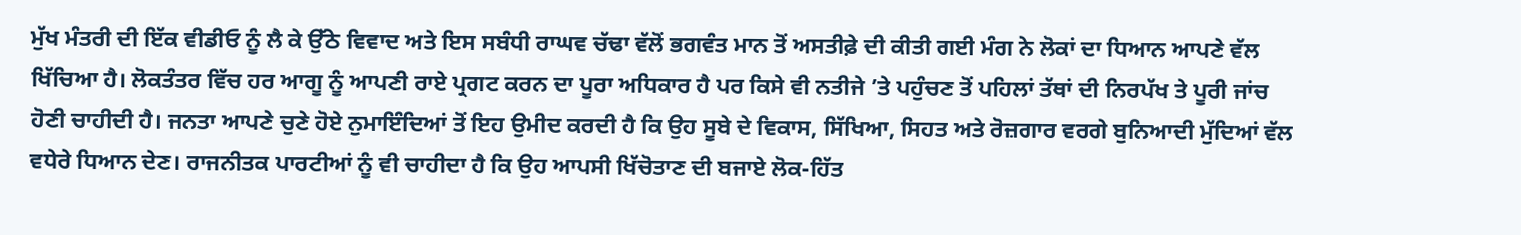ਮੁੱਖ ਮੰਤਰੀ ਦੀ ਇੱਕ ਵੀਡੀਓ ਨੂੰ ਲੈ ਕੇ ਉੱਠੇ ਵਿਵਾਦ ਅਤੇ ਇਸ ਸਬੰਧੀ ਰਾਘਵ ਚੱਢਾ ਵੱਲੋਂ ਭਗਵੰਤ ਮਾਨ ਤੋਂ ਅਸਤੀਫ਼ੇ ਦੀ ਕੀਤੀ ਗਈ ਮੰਗ ਨੇ ਲੋਕਾਂ ਦਾ ਧਿਆਨ ਆਪਣੇ ਵੱਲ ਖਿੱਚਿਆ ਹੈ। ਲੋਕਤੰਤਰ ਵਿੱਚ ਹਰ ਆਗੂ ਨੂੰ ਆਪਣੀ ਰਾਏ ਪ੍ਰਗਟ ਕਰਨ ਦਾ ਪੂਰਾ ਅਧਿਕਾਰ ਹੈ ਪਰ ਕਿਸੇ ਵੀ ਨਤੀਜੇ ’ਤੇ ਪਹੁੰਚਣ ਤੋਂ ਪਹਿਲਾਂ ਤੱਥਾਂ ਦੀ ਨਿਰਪੱਖ ਤੇ ਪੂਰੀ ਜਾਂਚ ਹੋਣੀ ਚਾਹੀਦੀ ਹੈ। ਜਨਤਾ ਆਪਣੇ ਚੁਣੇ ਹੋਏ ਨੁਮਾਇੰਦਿਆਂ ਤੋਂ ਇਹ ਉਮੀਦ ਕਰਦੀ ਹੈ ਕਿ ਉਹ ਸੂਬੇ ਦੇ ਵਿਕਾਸ, ਸਿੱਖਿਆ, ਸਿਹਤ ਅਤੇ ਰੋਜ਼ਗਾਰ ਵਰਗੇ ਬੁਨਿਆਦੀ ਮੁੱਦਿਆਂ ਵੱਲ ਵਧੇਰੇ ਧਿਆਨ ਦੇਣ। ਰਾਜਨੀਤਕ ਪਾਰਟੀਆਂ ਨੂੰ ਵੀ ਚਾਹੀਦਾ ਹੈ ਕਿ ਉਹ ਆਪਸੀ ਖਿੱਚੋਤਾਣ ਦੀ ਬਜਾਏ ਲੋਕ-ਹਿੱਤ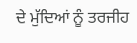ਦੇ ਮੁੱਦਿਆਂ ਨੂੰ ਤਰਜੀਹ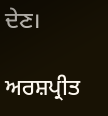ਦੇਣ।

ਅਰਸ਼ਪ੍ਰੀਤ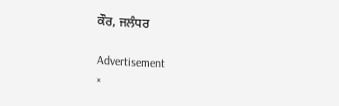ਕੌਰ, ਜਲੰਧਰ

Advertisement
×